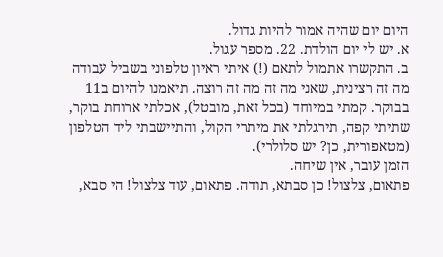היום יום שהיה אמור להיות גדול.
א. יש לי יום הולדת. 22. מספר עגול.
ב. התקשרו אתמול לתאם (!) איתי ראיון טלפוני בשביל עבודה מה זה רצינית, שאני מה זה מה זה רוצה. תיאמנו להיום ב11 בבוקר. קמתי במיוחד (בכל זאת, מובטל), אכלתי ארוחת בוקר, שתיתי קפה, תירגלתי את מיתרי הקול, והתיישבתי ליד הטלפון (מטאפורית, כן? יש סלולרי).
הזמן עובר, אין שיחה.
פתאום, צלצול! כן סבתא, תודה. פתאום, עוד צלצול! הי סבא,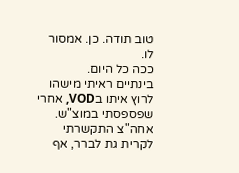טוב תודה. כן. אמסור לו.
ככה כל היום.
בינתיים ראיתי מישהו לרוץ איתו בVOD, אחרי שפספסתי במוצ"ש.
אחה"צ התקשרתי לקרית גת לברר, אף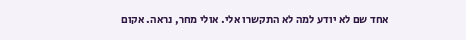אחד שם לא יודע למה לא התקשרו אלי. אולי מחר, נראה. אקום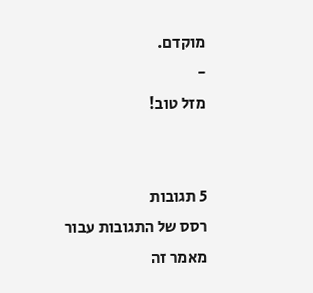מוקדם.
-
מזל טוב!


5 תגובות
רסס של התגובות עבור מאמר זה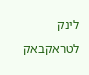לינק לטראקבאק